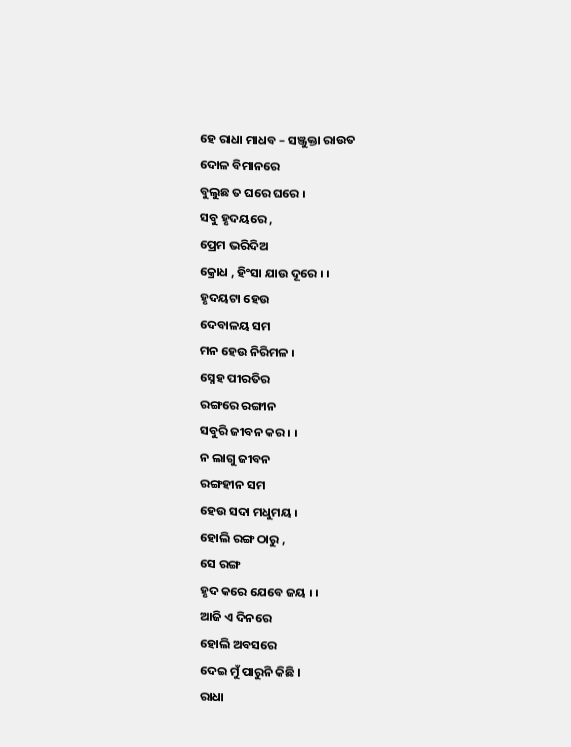ହେ ରାଧା ମାଧବ – ସଞ୍ଜୁକ୍ତା ରାଉତ
ଦୋଳ ବିମାନରେ
ବୁଲୁଛ ତ ଘରେ ଘରେ ୲
ସବୁ ହୃଦୟରେ ,
ପ୍ରେମ ଭରିଦିଅ
କ୍ରୋଧ , ହିଂସା ଯାଉ ଦୂରେ ୲ ୲
ହୃଦୟଟା ହେଉ
ଦେବାଳୟ ସମ
ମନ ହେଉ ନିରିମଳ ୲
ସ୍ନେହ ପୀରତିର
ରଙ୍ଗରେ ରଙ୍ଗୀନ
ସବୁରି ଜୀବନ କର ୲ ୲
ନ ଲାଗୁ ଜୀବନ
ରଙ୍ଗହୀନ ସମ
ହେଉ ସଦା ମଧୁମୟ ୲
ହୋଲି ରଙ୍ଗ ଠାରୁ ,
ସେ ରଙ୍ଗ
ହୃଦ କରେ ଯେବେ ଜୟ ୲ ୲
ଆଜି ଏ ଦିନରେ
ହୋଲି ଅବସରେ
ଦେଇ ମୁଁ ପାରୁନି କିଛି ।
ରାଧା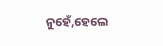ନୁହେଁ,ହେଲେ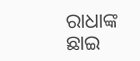ରାଧାଙ୍କ ଛାଇ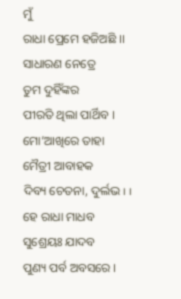ମୁଁ
ରାଧା ପ୍ରେମେ ହଜିଅଛି ।।
ସାଧାରଣ ନେତ୍ରେ
ତୁମ ଦୁହିଁଙ୍କର
ପୀରତି ଥିଲା ପାର୍ଥିବ ।
ମୋ’ଆଖିରେ ତାହା
ମୈତ୍ରୀ ଆବାହକ
ଦିବ୍ୟ ଚେତନା, ଦୁର୍ଲଭ ୲ ୲
ହେ ରାଧା ମାଧବ
ସୁଶ୍ରେୟଃ ଯାଦବ
ପୁଣ୍ୟ ପର୍ବ ଅବସରେ ।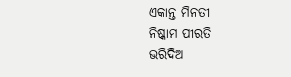ଏକାନ୍ତ ମିନତୀ
ନିଷ୍କାମ ପୀରତି
ଭରିଦିଅ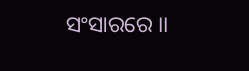ସଂସାରରେ ।।